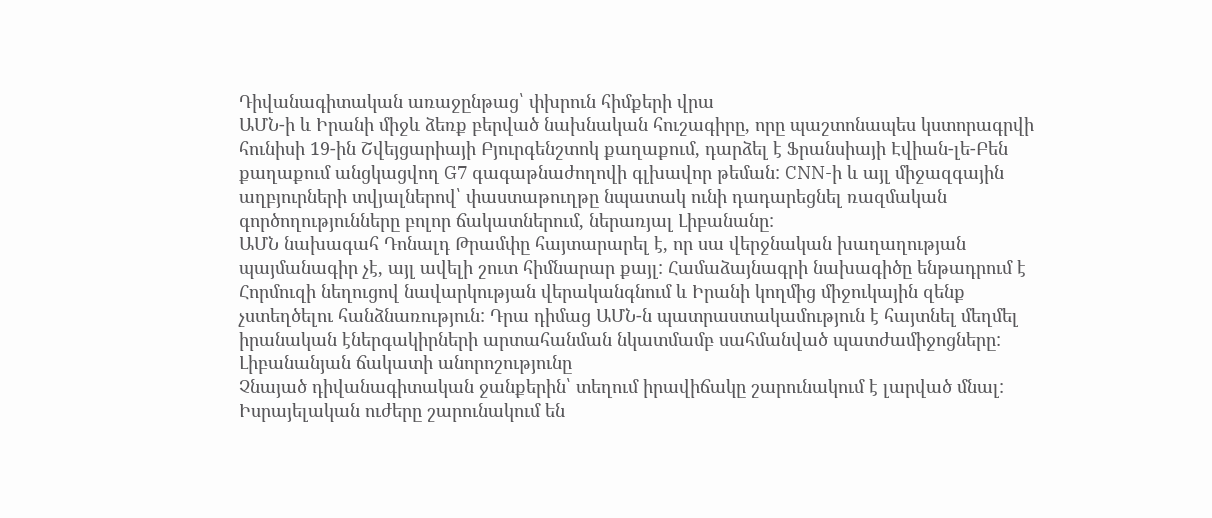Դիվանագիտական առաջընթաց՝ փխրուն հիմքերի վրա
ԱՄՆ-ի և Իրանի միջև ձեռք բերված նախնական հուշագիրը, որը պաշտոնապես կստորագրվի հունիսի 19-ին Շվեյցարիայի Բյուրգենշտոկ քաղաքում, դարձել է Ֆրանսիայի Էվիան-լե-Բեն քաղաքում անցկացվող G7 գագաթնաժողովի գլխավոր թեման: CNN-ի և այլ միջազգային աղբյուրների տվյալներով՝ փաստաթուղթը նպատակ ունի դադարեցնել ռազմական գործողությունները բոլոր ճակատներում, ներառյալ Լիբանանը:
ԱՄՆ նախագահ Դոնալդ Թրամփը հայտարարել է, որ սա վերջնական խաղաղության պայմանագիր չէ, այլ ավելի շուտ հիմնարար քայլ: Համաձայնագրի նախագիծը ենթադրում է Հորմուզի նեղուցով նավարկության վերականգնում և Իրանի կողմից միջուկային զենք չստեղծելու հանձնառություն: Դրա դիմաց ԱՄՆ-ն պատրաստակամություն է հայտնել մեղմել իրանական էներգակիրների արտահանման նկատմամբ սահմանված պատժամիջոցները:
Լիբանանյան ճակատի անորոշությունը
Չնայած դիվանագիտական ջանքերին՝ տեղում իրավիճակը շարունակում է լարված մնալ: Իսրայելական ուժերը շարունակում են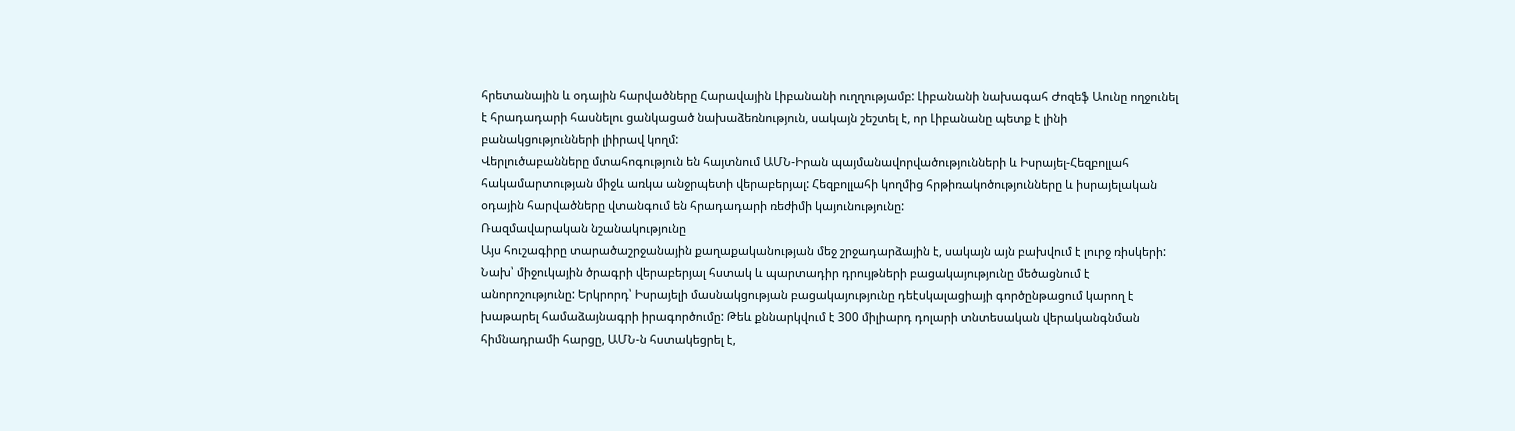հրետանային և օդային հարվածները Հարավային Լիբանանի ուղղությամբ: Լիբանանի նախագահ Ժոզեֆ Աունը ողջունել է հրադադարի հասնելու ցանկացած նախաձեռնություն, սակայն շեշտել է, որ Լիբանանը պետք է լինի բանակցությունների լիիրավ կողմ:
Վերլուծաբանները մտահոգություն են հայտնում ԱՄՆ-Իրան պայմանավորվածությունների և Իսրայել-Հեզբոլլահ հակամարտության միջև առկա անջրպետի վերաբերյալ: Հեզբոլլահի կողմից հրթիռակոծությունները և իսրայելական օդային հարվածները վտանգում են հրադադարի ռեժիմի կայունությունը:
Ռազմավարական նշանակությունը
Այս հուշագիրը տարածաշրջանային քաղաքականության մեջ շրջադարձային է, սակայն այն բախվում է լուրջ ռիսկերի: Նախ՝ միջուկային ծրագրի վերաբերյալ հստակ և պարտադիր դրույթների բացակայությունը մեծացնում է անորոշությունը: Երկրորդ՝ Իսրայելի մասնակցության բացակայությունը դեէսկալացիայի գործընթացում կարող է խաթարել համաձայնագրի իրագործումը: Թեև քննարկվում է 300 միլիարդ դոլարի տնտեսական վերականգնման հիմնադրամի հարցը, ԱՄՆ-ն հստակեցրել է,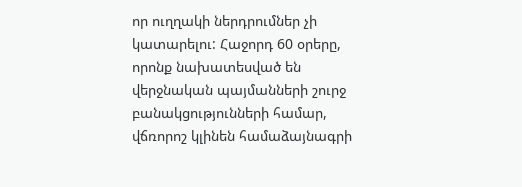որ ուղղակի ներդրումներ չի կատարելու: Հաջորդ 60 օրերը, որոնք նախատեսված են վերջնական պայմանների շուրջ բանակցությունների համար, վճռորոշ կլինեն համաձայնագրի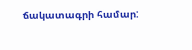ճակատագրի համար: